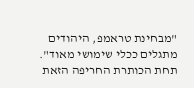"מבחינת טראמפ, היהודים מתגלים ככלי שימושי מאוד". תחת הכותרת החריפה הזאת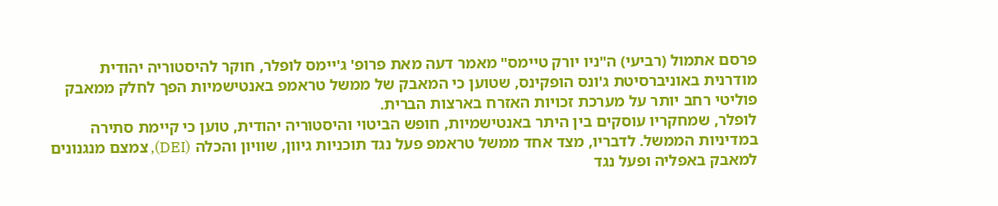פרסם אתמול (רביעי) ה"ניו יורק טיימס" מאמר דעה מאת פרופ' ג'יימס לופלר, חוקר להיסטוריה יהודית מודרנית באוניברסיטת ג'ונס הופקינס, שטוען כי המאבק של ממשל טראמפ באנטישמיות הפך לחלק ממאבק פוליטי רחב יותר על מערכת זכויות האזרח בארצות הברית.
לופלר, שמחקריו עוסקים בין היתר באנטישמיות, חופש הביטוי והיסטוריה יהודית, טוען כי קיימת סתירה במדיניות הממשל. לדבריו, מצד אחד ממשל טראמפ פעל נגד תוכניות גיוון, שוויון והכלה (DEI), צמצם מנגנונים למאבק באפליה ופעל נגד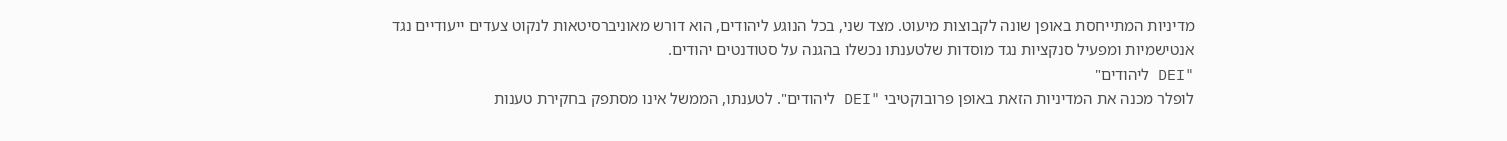מדיניות המתייחסת באופן שונה לקבוצות מיעוט. מצד שני, בכל הנוגע ליהודים, הוא דורש מאוניברסיטאות לנקוט צעדים ייעודיים נגד אנטישמיות ומפעיל סנקציות נגד מוסדות שלטענתו נכשלו בהגנה על סטודנטים יהודים.
"DEI ליהודים"
לופלר מכנה את המדיניות הזאת באופן פרובוקטיבי "DEI ליהודים". לטענתו, הממשל אינו מסתפק בחקירת טענות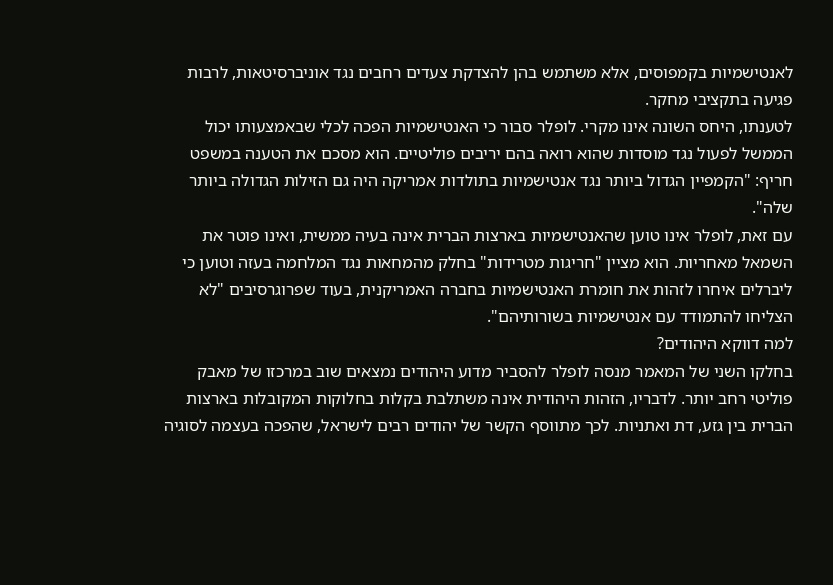לאנטישמיות בקמפוסים, אלא משתמש בהן להצדקת צעדים רחבים נגד אוניברסיטאות, לרבות פגיעה בתקציבי מחקר.
לטענתו, היחס השונה אינו מקרי. לופלר סבור כי האנטישמיות הפכה לכלי שבאמצעותו יכול הממשל לפעול נגד מוסדות שהוא רואה בהם יריבים פוליטיים. הוא מסכם את הטענה במשפט חריף: "הקמפיין הגדול ביותר נגד אנטישמיות בתולדות אמריקה היה גם הזילות הגדולה ביותר שלה".
עם זאת, לופלר אינו טוען שהאנטישמיות בארצות הברית אינה בעיה ממשית, ואינו פוטר את השמאל מאחריות. הוא מציין "חריגות מטרידות" בחלק מהמחאות נגד המלחמה בעזה וטוען כי ליברלים איחרו לזהות את חומרת האנטישמיות בחברה האמריקנית, בעוד שפרוגרסיבים "לא הצליחו להתמודד עם אנטישמיות בשורותיהם".
למה דווקא היהודים?
בחלקו השני של המאמר מנסה לופלר להסביר מדוע היהודים נמצאים שוב במרכזו של מאבק פוליטי רחב יותר. לדבריו, הזהות היהודית אינה משתלבת בקלות בחלוקות המקובלות בארצות הברית בין גזע, דת ואתניות. לכך מתווסף הקשר של יהודים רבים לישראל, שהפכה בעצמה לסוגיה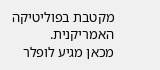מקטבת בפוליטיקה האמריקנית.
מכאן מגיע לופלר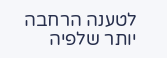לטענה הרחבה יותר שלפיה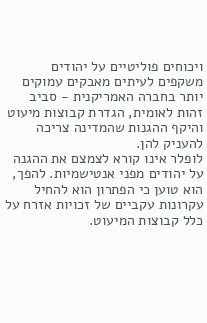ויכוחים פוליטיים על יהודים משקפים לעיתים מאבקים עמוקים יותר בחברה האמריקנית - סביב זהות לאומית, הגדרת קבוצות מיעוט והיקף ההגנות שהמדינה צריכה להעניק להן.
לופלר אינו קורא לצמצם את ההגנה על יהודים מפני אנטישמיות. להפך, הוא טוען כי הפתרון הוא להחיל עקרונות עקביים של זכויות אזרח על כלל קבוצות המיעוט.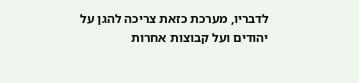לדבריו, מערכת כזאת צריכה להגן על יהודים ועל קבוצות אחרות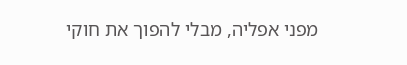מפני אפליה, מבלי להפוך את חוקי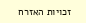זכויות האזרח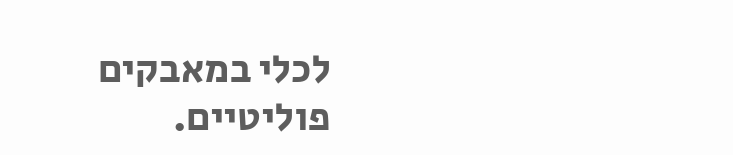לכלי במאבקים פוליטיים.